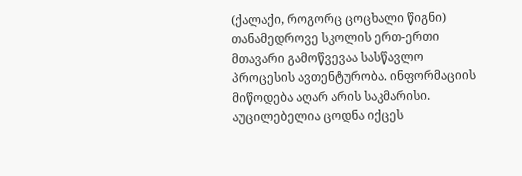(ქალაქი, როგორც ცოცხალი წიგნი)
თანამედროვე სკოლის ერთ-ერთი მთავარი გამოწვევაა სასწავლო პროცესის ავთენტურობა. ინფორმაციის მიწოდება აღარ არის საკმარისი. აუცილებელია ცოდნა იქცეს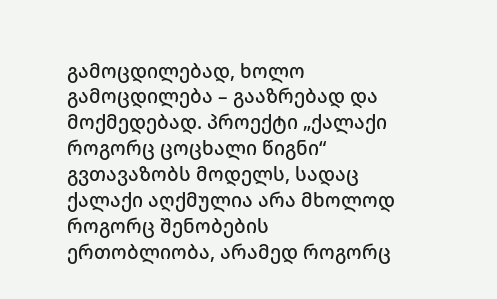გამოცდილებად, ხოლო გამოცდილება – გააზრებად და მოქმედებად. პროექტი „ქალაქი როგორც ცოცხალი წიგნი“ გვთავაზობს მოდელს, სადაც ქალაქი აღქმულია არა მხოლოდ როგორც შენობების ერთობლიობა, არამედ როგორც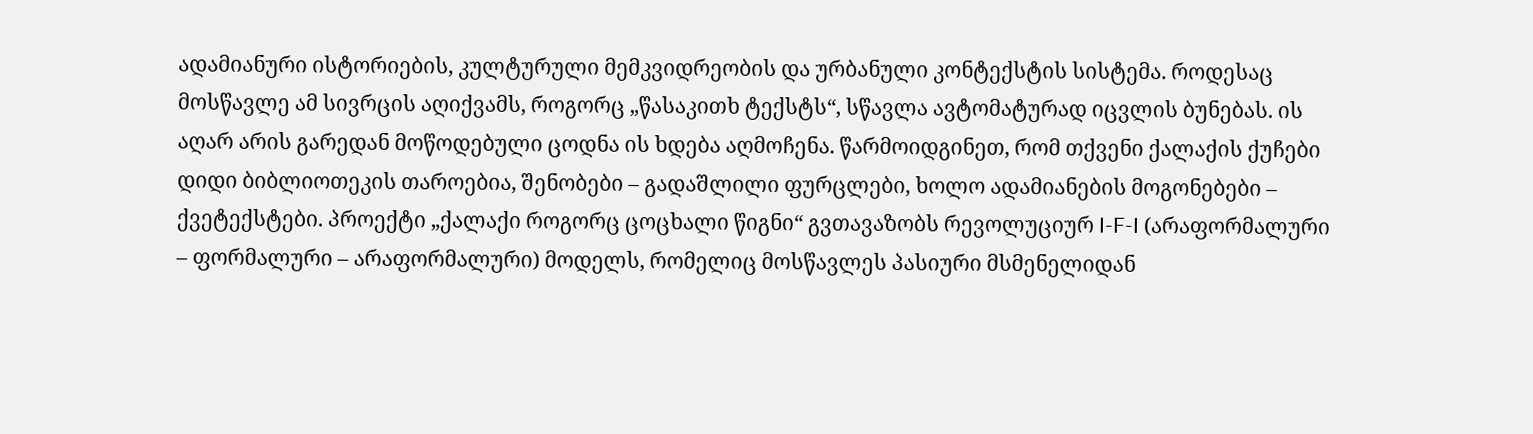ადამიანური ისტორიების, კულტურული მემკვიდრეობის და ურბანული კონტექსტის სისტემა. როდესაც მოსწავლე ამ სივრცის აღიქვამს, როგორც „წასაკითხ ტექსტს“, სწავლა ავტომატურად იცვლის ბუნებას. ის აღარ არის გარედან მოწოდებული ცოდნა ის ხდება აღმოჩენა. წარმოიდგინეთ, რომ თქვენი ქალაქის ქუჩები დიდი ბიბლიოთეკის თაროებია, შენობები – გადაშლილი ფურცლები, ხოლო ადამიანების მოგონებები – ქვეტექსტები. პროექტი „ქალაქი როგორც ცოცხალი წიგნი“ გვთავაზობს რევოლუციურ I-F-I (არაფორმალური – ფორმალური – არაფორმალური) მოდელს, რომელიც მოსწავლეს პასიური მსმენელიდან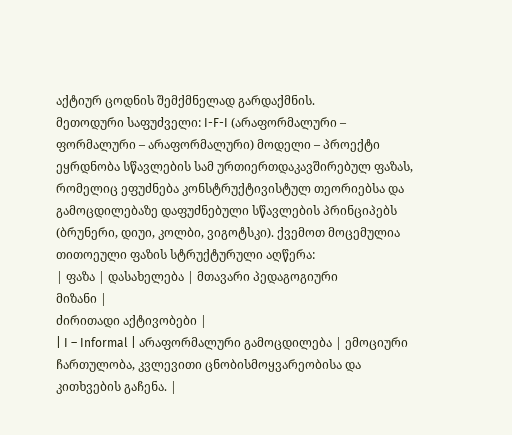აქტიურ ცოდნის შემქმნელად გარდაქმნის.
მეთოდური საფუძველი: I-F-I (არაფორმალური – ფორმალური – არაფორმალური) მოდელი – პროექტი ეყრდნობა სწავლების სამ ურთიერთდაკავშირებულ ფაზას, რომელიც ეფუძნება კონსტრუქტივისტულ თეორიებსა და გამოცდილებაზე დაფუძნებული სწავლების პრინციპებს (ბრუნერი, დიუი, კოლბი, ვიგოტსკი). ქვემოთ მოცემულია თითოეული ფაზის სტრუქტურული აღწერა:
| ფაზა | დასახელება | მთავარი პედაგოგიური
მიზანი |
ძირითადი აქტივობები |
| I – Informal | არაფორმალური გამოცდილება | ემოციური ჩართულობა, კვლევითი ცნობისმოყვარეობისა და კითხვების გაჩენა. |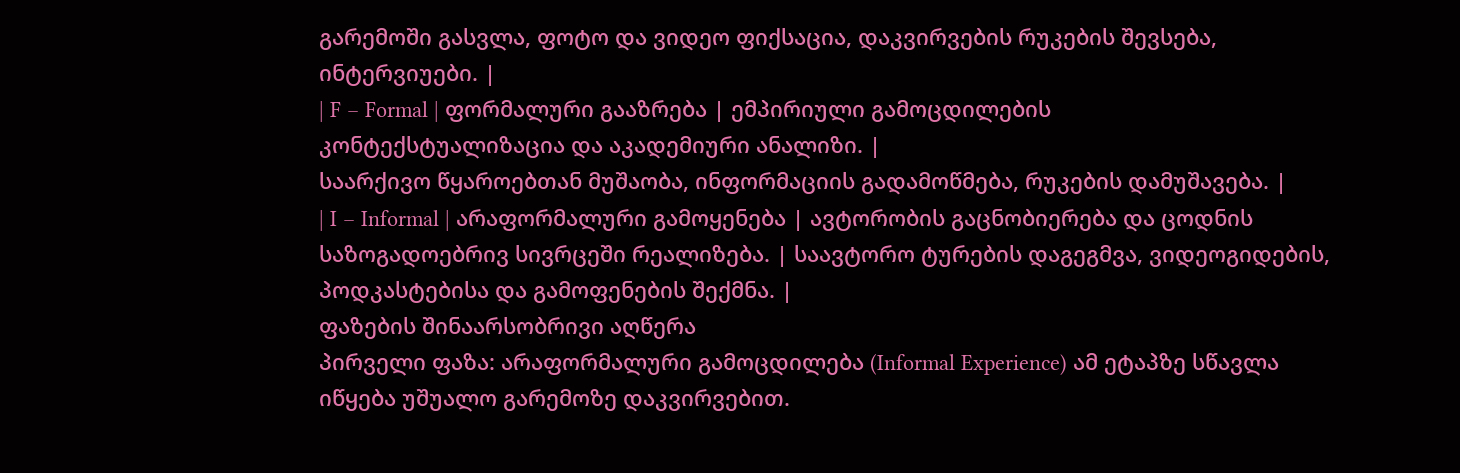გარემოში გასვლა, ფოტო და ვიდეო ფიქსაცია, დაკვირვების რუკების შევსება, ინტერვიუები. |
| F – Formal | ფორმალური გააზრება | ემპირიული გამოცდილების
კონტექსტუალიზაცია და აკადემიური ანალიზი. |
საარქივო წყაროებთან მუშაობა, ინფორმაციის გადამოწმება, რუკების დამუშავება. |
| I – Informal | არაფორმალური გამოყენება | ავტორობის გაცნობიერება და ცოდნის საზოგადოებრივ სივრცეში რეალიზება. | საავტორო ტურების დაგეგმვა, ვიდეოგიდების, პოდკასტებისა და გამოფენების შექმნა. |
ფაზების შინაარსობრივი აღწერა
პირველი ფაზა: არაფორმალური გამოცდილება (Informal Experience) ამ ეტაპზე სწავლა იწყება უშუალო გარემოზე დაკვირვებით.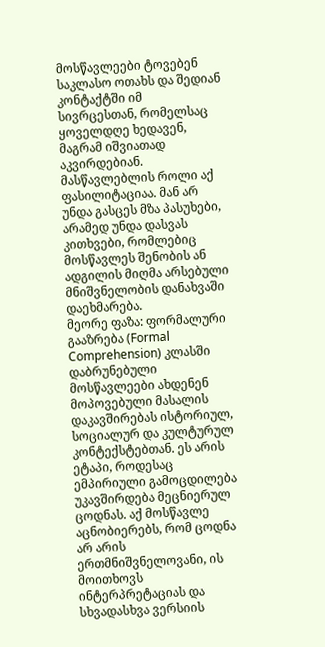მოსწავლეები ტოვებენ საკლასო ოთახს და შედიან კონტაქტში იმ სივრცესთან, რომელსაც ყოველდღე ხედავენ, მაგრამ იშვიათად აკვირდებიან. მასწავლებლის როლი აქ ფასილიტაციაა. მან არ უნდა გასცეს მზა პასუხები, არამედ უნდა დასვას კითხვები, რომლებიც მოსწავლეს შენობის ან ადგილის მიღმა არსებული მნიშვნელობის დანახვაში დაეხმარება.
მეორე ფაზა: ფორმალური გააზრება (Formal Comprehension) კლასში დაბრუნებული მოსწავლეები ახდენენ მოპოვებული მასალის დაკავშირებას ისტორიულ, სოციალურ და კულტურულ კონტექსტებთან. ეს არის ეტაპი, როდესაც ემპირიული გამოცდილება უკავშირდება მეცნიერულ ცოდნას. აქ მოსწავლე აცნობიერებს, რომ ცოდნა არ არის ერთმნიშვნელოვანი, ის მოითხოვს ინტერპრეტაციას და სხვადასხვა ვერსიის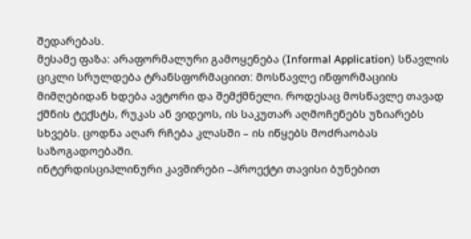შედარებას.
მესამე ფაზა: არაფორმალური გამოყენება (Informal Application) სწავლის ციკლი სრულდება ტრანსფორმაციით: მოსწავლე ინფორმაციის მიმღებიდან ხდება ავტორი და შემქმნელი. როდესაც მოსწავლე თავად ქმნის ტექსტს, რუკას ან ვიდეოს, ის საკუთარ აღმოჩენებს უზიარებს სხვებს. ცოდნა აღარ რჩება კლასში – ის იწყებს მოძრაობას საზოგადოებაში.
ინტერდისციპლინური კავშირები –პროექტი თავისი ბუნებით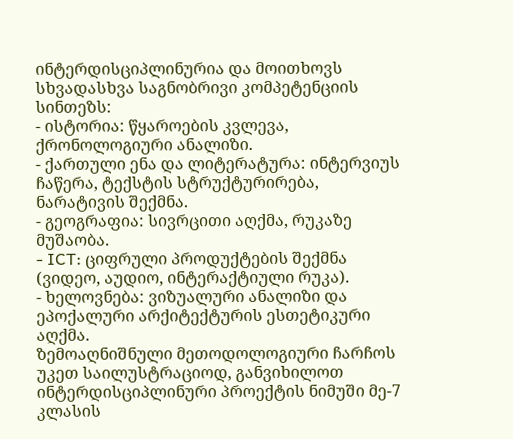ინტერდისციპლინურია და მოითხოვს სხვადასხვა საგნობრივი კომპეტენციის სინთეზს:
- ისტორია: წყაროების კვლევა, ქრონოლოგიური ანალიზი.
- ქართული ენა და ლიტერატურა: ინტერვიუს ჩაწერა, ტექსტის სტრუქტურირება, ნარატივის შექმნა.
- გეოგრაფია: სივრცითი აღქმა, რუკაზე მუშაობა.
- ICT: ციფრული პროდუქტების შექმნა (ვიდეო, აუდიო, ინტერაქტიული რუკა).
- ხელოვნება: ვიზუალური ანალიზი და ეპოქალური არქიტექტურის ესთეტიკური აღქმა.
ზემოაღნიშნული მეთოდოლოგიური ჩარჩოს უკეთ საილუსტრაციოდ, განვიხილოთ ინტერდისციპლინური პროექტის ნიმუში მე-7 კლასის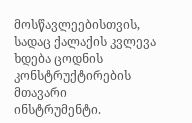მოსწავლეებისთვის, სადაც ქალაქის კვლევა ხდება ცოდნის კონსტრუქტირების მთავარი ინსტრუმენტი.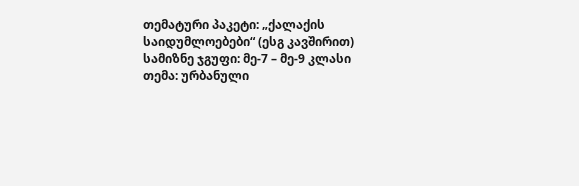თემატური პაკეტი: „ქალაქის საიდუმლოებები“ (ესგ კავშირით)
სამიზნე ჯგუფი: მე-7 – მე-9 კლასი
თემა: ურბანული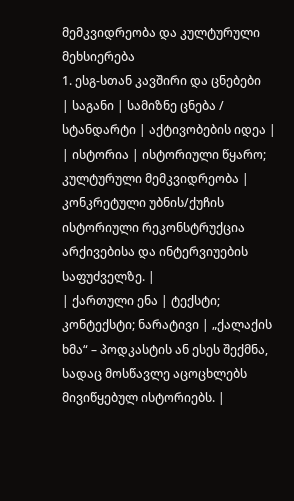მემკვიდრეობა და კულტურული მეხსიერება
1. ესგ-სთან კავშირი და ცნებები
| საგანი | სამიზნე ცნება / სტანდარტი | აქტივობების იდეა |
| ისტორია | ისტორიული წყარო; კულტურული მემკვიდრეობა | კონკრეტული უბნის/ქუჩის ისტორიული რეკონსტრუქცია არქივებისა და ინტერვიუების საფუძველზე. |
| ქართული ენა | ტექსტი; კონტექსტი; ნარატივი | „ქალაქის ხმა“ – პოდკასტის ან ესეს შექმნა, სადაც მოსწავლე აცოცხლებს მივიწყებულ ისტორიებს. |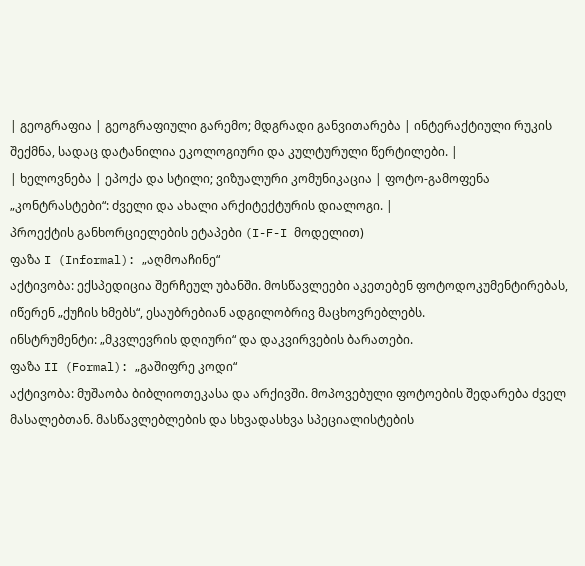| გეოგრაფია | გეოგრაფიული გარემო; მდგრადი განვითარება | ინტერაქტიული რუკის შექმნა, სადაც დატანილია ეკოლოგიური და კულტურული წერტილები. |
| ხელოვნება | ეპოქა და სტილი; ვიზუალური კომუნიკაცია | ფოტო-გამოფენა „კონტრასტები“: ძველი და ახალი არქიტექტურის დიალოგი. |
პროექტის განხორციელების ეტაპები (I-F-I მოდელით)
ფაზა I (Informal): „აღმოაჩინე“
აქტივობა: ექსპედიცია შერჩეულ უბანში. მოსწავლეები აკეთებენ ფოტოდოკუმენტირებას, იწერენ „ქუჩის ხმებს“, ესაუბრებიან ადგილობრივ მაცხოვრებლებს.
ინსტრუმენტი: „მკვლევრის დღიური“ და დაკვირვების ბარათები.
ფაზა II (Formal): „გაშიფრე კოდი“
აქტივობა: მუშაობა ბიბლიოთეკასა და არქივში. მოპოვებული ფოტოების შედარება ძველ მასალებთან. მასწავლებლების და სხვადასხვა სპეციალისტების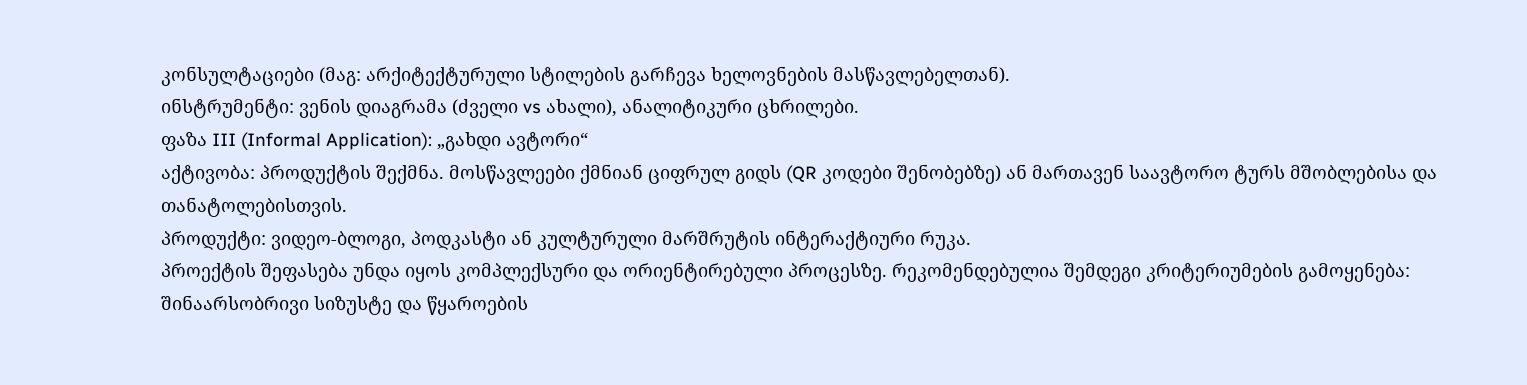კონსულტაციები (მაგ: არქიტექტურული სტილების გარჩევა ხელოვნების მასწავლებელთან).
ინსტრუმენტი: ვენის დიაგრამა (ძველი vs ახალი), ანალიტიკური ცხრილები.
ფაზა III (Informal Application): „გახდი ავტორი“
აქტივობა: პროდუქტის შექმნა. მოსწავლეები ქმნიან ციფრულ გიდს (QR კოდები შენობებზე) ან მართავენ საავტორო ტურს მშობლებისა და თანატოლებისთვის.
პროდუქტი: ვიდეო-ბლოგი, პოდკასტი ან კულტურული მარშრუტის ინტერაქტიური რუკა.
პროექტის შეფასება უნდა იყოს კომპლექსური და ორიენტირებული პროცესზე. რეკომენდებულია შემდეგი კრიტერიუმების გამოყენება: შინაარსობრივი სიზუსტე და წყაროების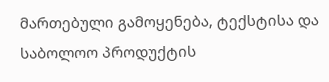მართებული გამოყენება, ტექსტისა და საბოლოო პროდუქტის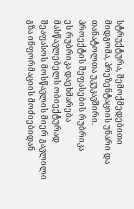სტრუქტურა, შემოქმედებითი მიდგომა, პრეზენტაციის უნარი და თანატოლთა უკუკავშირი.
პროექტის შეფასების რუბრიკა
ეს რუბრიკა დაეხმარება მასწავლებელს ობიექტურად შეაფასოს მოსწავლის მიერ გავლილი გზა ინფორმაციის მოძიებიდან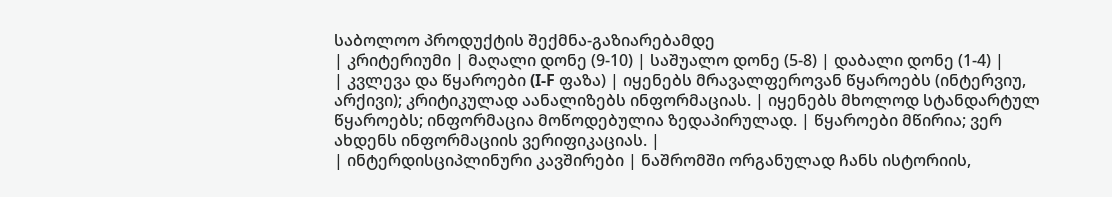საბოლოო პროდუქტის შექმნა-გაზიარებამდე
| კრიტერიუმი | მაღალი დონე (9-10) | საშუალო დონე (5-8) | დაბალი დონე (1-4) |
| კვლევა და წყაროები (I-F ფაზა) | იყენებს მრავალფეროვან წყაროებს (ინტერვიუ, არქივი); კრიტიკულად აანალიზებს ინფორმაციას. | იყენებს მხოლოდ სტანდარტულ წყაროებს; ინფორმაცია მოწოდებულია ზედაპირულად. | წყაროები მწირია; ვერ ახდენს ინფორმაციის ვერიფიკაციას. |
| ინტერდისციპლინური კავშირები | ნაშრომში ორგანულად ჩანს ისტორიის,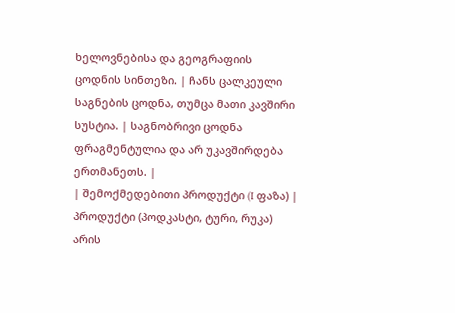ხელოვნებისა და გეოგრაფიის ცოდნის სინთეზი. | ჩანს ცალკეული საგნების ცოდნა, თუმცა მათი კავშირი სუსტია. | საგნობრივი ცოდნა ფრაგმენტულია და არ უკავშირდება ერთმანეთს. |
| შემოქმედებითი პროდუქტი (I ფაზა) | პროდუქტი (პოდკასტი, ტური, რუკა) არის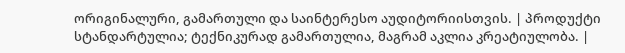ორიგინალური, გამართული და საინტერესო აუდიტორიისთვის. | პროდუქტი სტანდარტულია; ტექნიკურად გამართულია, მაგრამ აკლია კრეატიულობა. |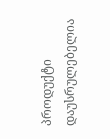პროდუქტი დაუსრულებელია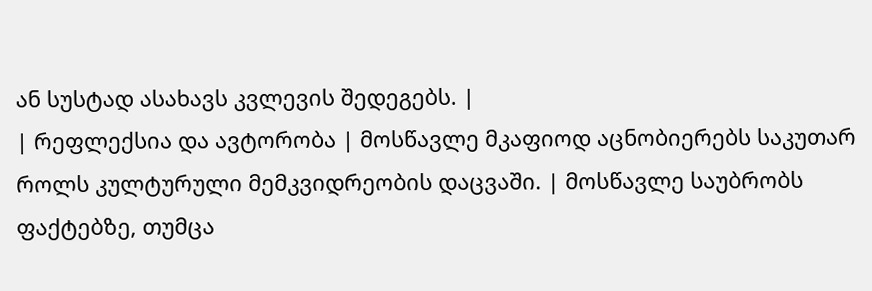ან სუსტად ასახავს კვლევის შედეგებს. |
| რეფლექსია და ავტორობა | მოსწავლე მკაფიოდ აცნობიერებს საკუთარ როლს კულტურული მემკვიდრეობის დაცვაში. | მოსწავლე საუბრობს ფაქტებზე, თუმცა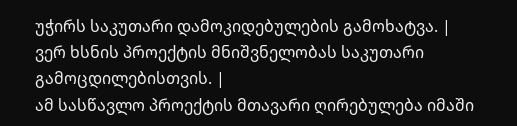უჭირს საკუთარი დამოკიდებულების გამოხატვა. | ვერ ხსნის პროექტის მნიშვნელობას საკუთარი გამოცდილებისთვის. |
ამ სასწავლო პროექტის მთავარი ღირებულება იმაში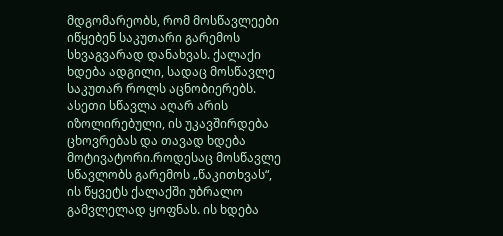მდგომარეობს, რომ მოსწავლეები იწყებენ საკუთარი გარემოს სხვაგვარად დანახვას. ქალაქი ხდება ადგილი, სადაც მოსწავლე საკუთარ როლს აცნობიერებს. ასეთი სწავლა აღარ არის იზოლირებული, ის უკავშირდება ცხოვრებას და თავად ხდება მოტივატორი.როდესაც მოსწავლე სწავლობს გარემოს „წაკითხვას“, ის წყვეტს ქალაქში უბრალო გამვლელად ყოფნას. ის ხდება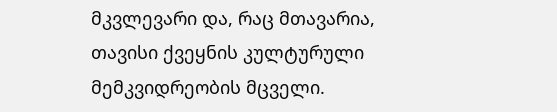მკვლევარი და, რაც მთავარია, თავისი ქვეყნის კულტურული მემკვიდრეობის მცველი.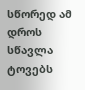სწორედ ამ დროს სწავლა ტოვებს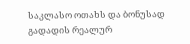საკლასო ოთახს და ბონუსად გადადის რეალურ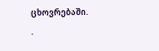ცხოვრებაში.
.